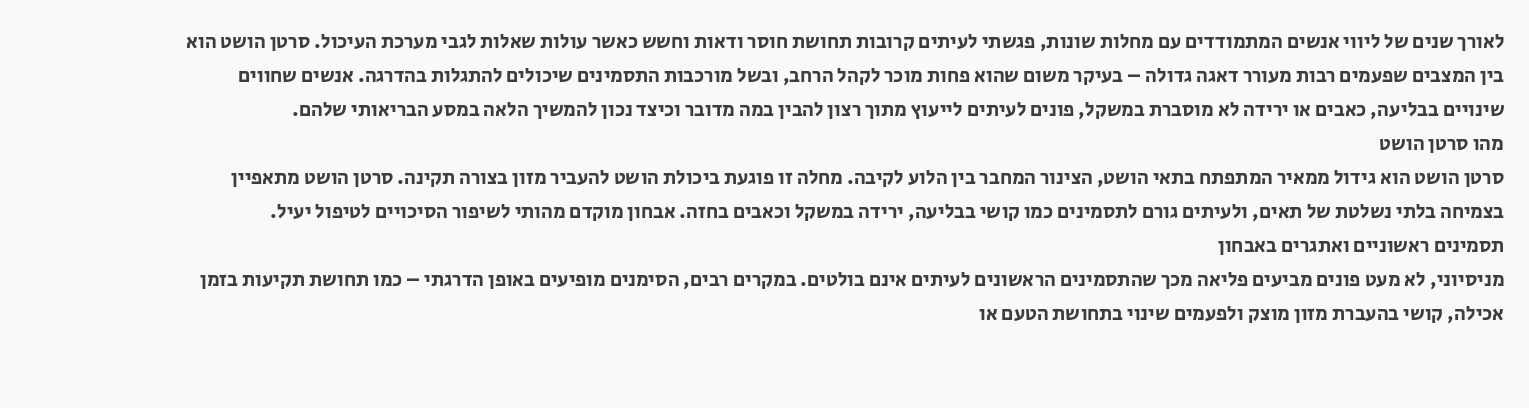לאורך שנים של ליווי אנשים המתמודדים עם מחלות שונות, פגשתי לעיתים קרובות תחושת חוסר ודאות וחשש כאשר עולות שאלות לגבי מערכת העיכול. סרטן הושט הוא בין המצבים שפעמים רבות מעורר דאגה גדולה – בעיקר משום שהוא פחות מוכר לקהל הרחב, ובשל מורכבות התסמינים שיכולים להתגלות בהדרגה. אנשים שחווים שינויים בבליעה, כאבים או ירידה לא מוסברת במשקל, פונים לעיתים לייעוץ מתוך רצון להבין במה מדובר וכיצד נכון להמשיך הלאה במסע הבריאותי שלהם.
מהו סרטן הושט
סרטן הושט הוא גידול ממאיר המתפתח בתאי הושט, הצינור המחבר בין הלוע לקיבה. מחלה זו פוגעת ביכולת הושט להעביר מזון בצורה תקינה. סרטן הושט מתאפיין בצמיחה בלתי נשלטת של תאים, ולעיתים גורם לתסמינים כמו קושי בבליעה, ירידה במשקל וכאבים בחזה. אבחון מוקדם מהותי לשיפור הסיכויים לטיפול יעיל.
תסמינים ראשוניים ואתגרים באבחון
מניסיוני, לא מעט פונים מביעים פליאה מכך שהתסמינים הראשונים לעיתים אינם בולטים. במקרים רבים, הסימנים מופיעים באופן הדרגתי – כמו תחושת תקיעות בזמן אכילה, קושי בהעברת מזון מוצק ולפעמים שינוי בתחושת הטעם או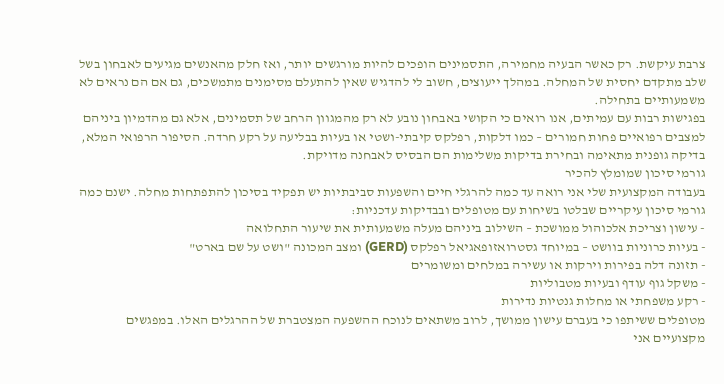צרבת עיקשת. רק כאשר הבעיה מחמירה, התסמינים הופכים להיות מורגשים יותר, ואז חלק מהאנשים מגיעים לאבחון בשל שלב מתקדם יחסית של המחלה. במהלך ייעוצים, חשוב לי להדגיש שאין להתעלם מסימנים מתמשכים, גם אם הם נראים לא משמעותיים בתחילה.
בפגישות רבות עם עמיתים, אנו רואים כי הקושי באבחון נובע לא רק מהמגוון הרחב של תסמינים, אלא גם מהדמיון ביניהם למצבים רפואיים פחות חמורים – כמו דלקות, רפלקס קיבתי-ושטי או בעיות בבליעה על רקע חרדה. הסיפור הרפואי המלא, בדיקה גופנית מתאימה ובחירת בדיקות משלימות הם הבסיס לאבחנה מדויקת.
גורמי סיכון שמומלץ להכיר
בעבודה המקצועית שלי אני רואה עד כמה להרגלי חיים והשפעות סביבתיות יש תפקיד בסיכון להתפתחות מחלה. ישנם כמה גורמי סיכון עיקריים שבלטו בשיחות עם מטופלים ובבדיקות עדכניות:
- עישון וצריכת אלכוהול ממושכת – השילוב ביניהם מעלה משמעותית את שיעור התחלואה
- בעיות כרוניות בוושט – במיוחד גסטרואזופאגיאל רפלקס (GERD) ומצב המכונה "ושט על שם בארט"
- תזונה דלה בפירות וירקות או עשירה במלחים ומשומרים
- משקל גוף עודף ובעיות מטבוליות
- רקע משפחתי או מחלות גנטיות נדירות
מטופלים ששיתפו כי בעברם עישון ממושך, לרוב משתאים לנוכח ההשפעה המצטברת של ההרגלים האלו. במפגשים מקצועיים אני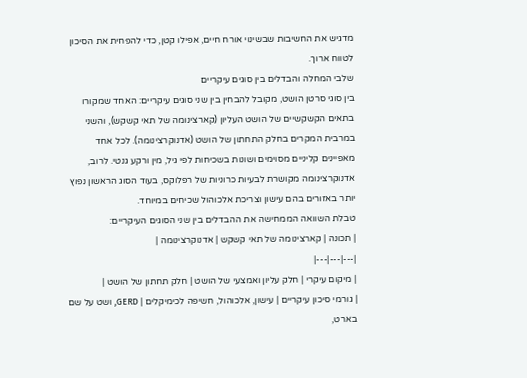מדגיש את החשיבות שבשינוי אורח חיים, אפילו קטן, כדי להפחית את הסיכון לטווח ארוך.
שלבי המחלה והבדלים בין סוגים עיקריים
בין סוגי סרטן הושט, מקובל להבחין בין שני סוגים עיקריים: האחד שמקורו בתאים הקשקשיים של הושט העליון (קארצינומה של תאי קשקש), והשני במרבית המקרים בחלק התחתון של הושט (אדנוקרצינומה). לכל אחד מאפיינים קליניים מסוימים ושונות בשכיחות לפי גיל, מין ורקע גנטי. לרוב, אדנוקרצינומה מקושרת לבעיות כרוניות של רפלוקס, בעוד הסוג הראשון נפוץ יותר באזורים בהם עישון וצריכת אלכוהול שכיחים במיוחד.
טבלת השוואה הממחישה את ההבדלים בין שני הסוגים העיקריים:
| תכונה | קארצינומה של תאי קשקש | אדנוקרצינומה |
|---|---|---|
| מיקום עיקרי | חלק עליון ואמצעי של הושט | חלק תחתון של הושט |
| גורמי סיכון עיקריים | עישון, אלכוהול, חשיפה לכימיקלים | GERD, ושט על שם בארט,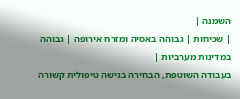השמנה |
| שכיחות | גבוהה באסיה ומזרח אירופה | גבוהה במדינות מערביות |
בעבודה השוטפת, הבחירה בגישה טיפולית קשורה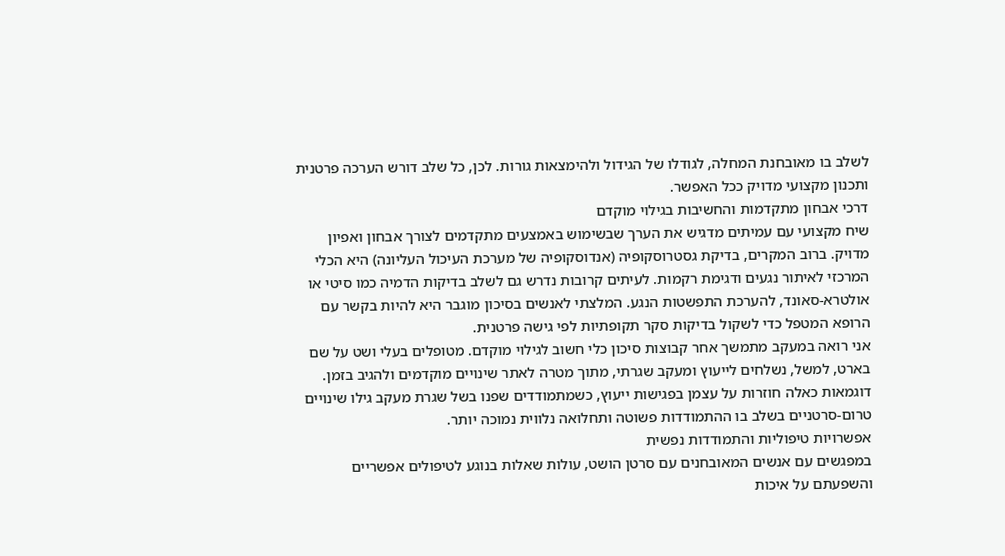לשלב בו מאובחנת המחלה, לגודלו של הגידול ולהימצאות גורות. לכן, כל שלב דורש הערכה פרטנית ותכנון מקצועי מדויק ככל האפשר.
דרכי אבחון מתקדמות והחשיבות בגילוי מוקדם
שיח מקצועי עם עמיתים מדגיש את הערך שבשימוש באמצעים מתקדמים לצורך אבחון ואפיון מדויק. ברוב המקרים, בדיקת גסטרוסקופיה (אנדוסקופיה של מערכת העיכול העליונה) היא הכלי המרכזי לאיתור נגעים ודגימת רקמות. לעיתים קרובות נדרש גם לשלב בדיקות הדמיה כמו סיטי או אולטרא-סאונד, להערכת התפשטות הנגע. המלצתי לאנשים בסיכון מוגבר היא להיות בקשר עם הרופא המטפל כדי לשקול בדיקות סקר תקופתיות לפי גישה פרטנית.
אני רואה במעקב מתמשך אחר קבוצות סיכון כלי חשוב לגילוי מוקדם. מטופלים בעלי ושט על שם בארט, למשל, נשלחים לייעוץ ומעקב שגרתי, מתוך מטרה לאתר שינויים מוקדמים ולהגיב בזמן. דוגמאות כאלה חוזרות על עצמן בפגישות ייעוץ, כשמתמודדים שפנו בשל שגרת מעקב גילו שינויים טרום-סרטניים בשלב בו ההתמודדות פשוטה ותחלואה נלווית נמוכה יותר.
אפשרויות טיפוליות והתמודדות נפשית
במפגשים עם אנשים המאובחנים עם סרטן הושט, עולות שאלות בנוגע לטיפולים אפשריים והשפעתם על איכות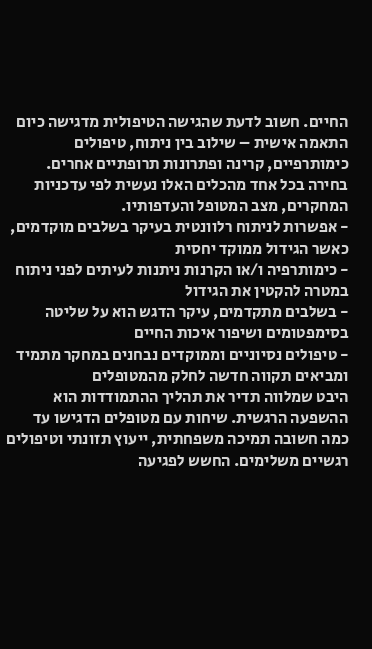החיים. חשוב לדעת שהגישה הטיפולית מדגישה כיום התאמה אישית – שילוב בין ניתוח, טיפולים כימותרפיים, קרינה ופתרונות תרופתיים אחרים. בחירה בכל אחד מהכלים האלו נעשית לפי עדכניות המחקרים, מצב המטופל והעדפותיו.
- אפשרות לניתוח רלוונטית בעיקר בשלבים מוקדמים, כאשר הגידול ממוקד יחסית
- כימותרפיה ו/או הקרנות ניתנות לעיתים לפני ניתוח במטרה להקטין את הגידול
- בשלבים מתקדמים, עיקר הדגש הוא על שליטה בסימפטומים ושיפור איכות החיים
- טיפולים נסיוניים וממוקדים נבחנים במחקר מתמיד ומביאים תקווה חדשה לחלק מהמטופלים
היבט שמלווה תדיר את תהליך ההתמודדות הוא ההשפעה הרגשית. שיחות עם מטופלים הדגישו עד כמה חשובה תמיכה משפחתית, ייעוץ תזונתי וטיפולים רגשיים משלימים. החשש לפגיעה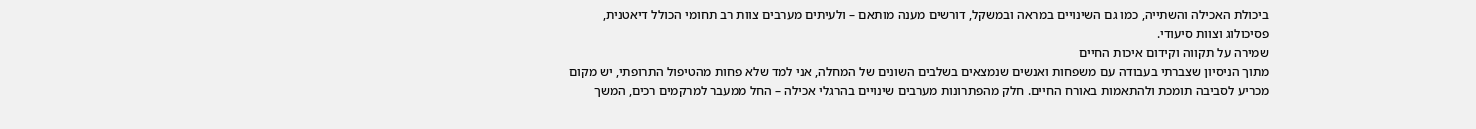ביכולת האכילה והשתייה, כמו גם השינויים במראה ובמשקל, דורשים מענה מותאם – ולעיתים מערבים צוות רב תחומי הכולל דיאטנית, פסיכולוג וצוות סיעודי.
שמירה על תקווה וקידום איכות החיים
מתוך הניסיון שצברתי בעבודה עם משפחות ואנשים שנמצאים בשלבים השונים של המחלה, אני למד שלא פחות מהטיפול התרופתי, יש מקום מכריע לסביבה תומכת ולהתאמות באורח החיים. חלק מהפתרונות מערבים שינויים בהרגלי אכילה – החל ממעבר למרקמים רכים, המשך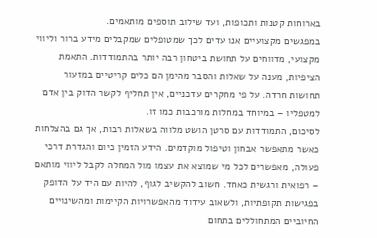בארוחות קטנות ותכופות, ועד שילוב תוספים מותאמים.
במפגשים מקצועיים אנו עדים לכך שמטופלים שמקבלים מידע ברור וליווי מקצועי, מדווחים על תחושת ביטחון רבה יותר בהתמודדות. התאמת הציפיות, מענה על שאלות והסבר מהימן הם כלים קריטיים במזעור תחושות חרדה. על פי מחקרים עדכניים, אין תחליף לקשר הדוק בין אדם למטפליו – במיוחד במחלות מורכבות כמו זו.
לסיכום, התמודדות עם סרטן הושט מלווה בשאלות רבות, אך גם בהצלחות כאשר מתאפשר אבחון וטיפול מוקדמים. הידע הזמין כיום והגדרת דרכי פעולה, מאפשרים לכל מי שמוצא את עצמו מול המחלה לקבל ליווי מותאם – רפואית ורגשית כאחד. חשוב להקשיב לגוף, להיות עם היד על הדופק בפגישות תקופתיות, ולשאוב עידוד מהאפשרויות הקיימות ומהשינויים החיוביים המתחוללים בתחום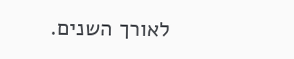לאורך השנים.